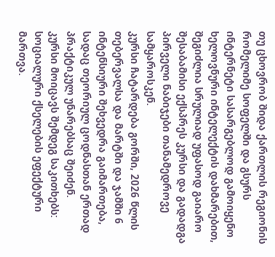თუ ცხოვრობ შიდა ქართლის რეგიონის რომელიმე სოფელში და გსურს ინტერნეტი სასარგებლოდ გამოიყენო ხელოვნური ინტელექტის დახმარებით, შეგიძლია სრულიად უფასოდ გაიარო შესაბამისი ექსპრეს კურსი და გადადგა პირველი ნაბიჯები თანამედროვე სამყაროსკენ.
კურსი ჩატარდება გორში, 2026 წლის თებერვალსა და მარტში და ჯამში 6 ინტენსიური შეხვედრა გაიმართება, სადაც თეორიულ ცოდნასთან ერთად პრაქტიკულ უნარებსაც შეიძენ.
კურსი მოიცავს შემდეგ საკითხებს:
სოციალური ქსელების ეფექტური მართვა.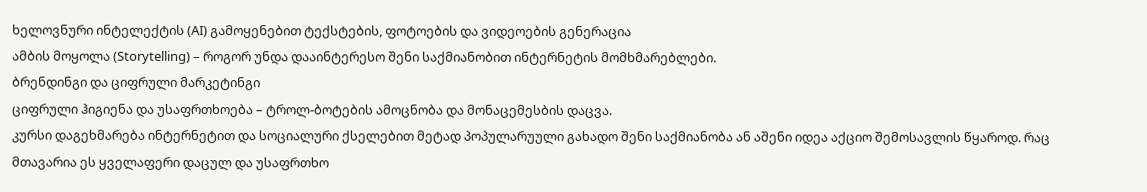ხელოვნური ინტელექტის (AI) გამოყენებით ტექსტების, ფოტოების და ვიდეოების გენერაცია
ამბის მოყოლა (Storytelling) – როგორ უნდა დააინტერესო შენი საქმიანობით ინტერნეტის მომხმარებლები.
ბრენდინგი და ციფრული მარკეტინგი
ციფრული ჰიგიენა და უსაფრთხოება – ტროლ-ბოტების ამოცნობა და მონაცემესბის დაცვა.
კურსი დაგეხმარება ინტერნეტით და სოციალური ქსელებით მეტად პოპულარუული გახადო შენი საქმიანობა ან აშენი იდეა აქციო შემოსავლის წყაროდ. რაც მთავარია ეს ყველაფერი დაცულ და უსაფრთხო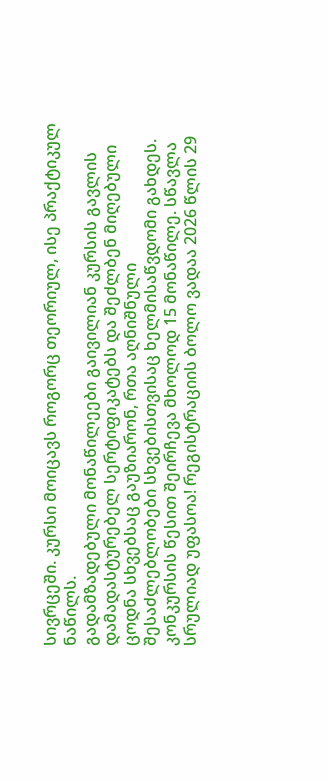სივრცეში. კურსი მოიცავს როგორც თეორიულ, ისე პრაქტიკულ ნაწილს.
გადამზადებული მონაწილეები გაივილიან კურსის გავლის დამადასტურებელ სერტიფიკატებს და შეძლბენ მიღებული ცოდნა სხვებსაც გაუზიარონ, რთა აღნიშნული შესაძლებლობები სხვებისთვისაც ხელმისაწვდომი გახდეს.
კონკურსის წესით შეირჩევა მხოლოდ 15 მონაწილე. სწავლა სრულიად უფასოა! რეგისტრაციის ბოლო ვადაა 2026 წლის 29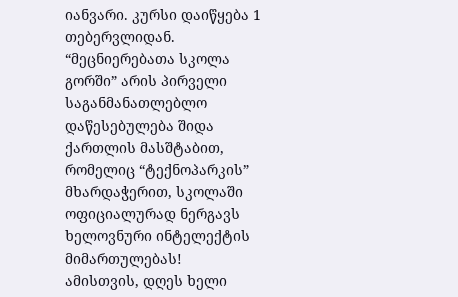იანვარი. კურსი დაიწყება 1 თებერვლიდან.
“მეცნიერებათა სკოლა გორში” არის პირველი საგანმანათლებლო დაწესებულება შიდა ქართლის მასშტაბით, რომელიც “ტექნოპარკის” მხარდაჭერით, სკოლაში ოფიციალურად ნერგავს ხელოვნური ინტელექტის მიმართულებას!
ამისთვის, დღეს ხელი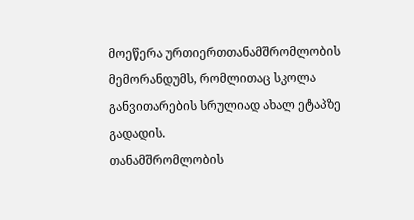მოეწერა ურთიერთთანამშრომლობის მემორანდუმს, რომლითაც სკოლა განვითარების სრულიად ახალ ეტაპზე გადადის.
თანამშრომლობის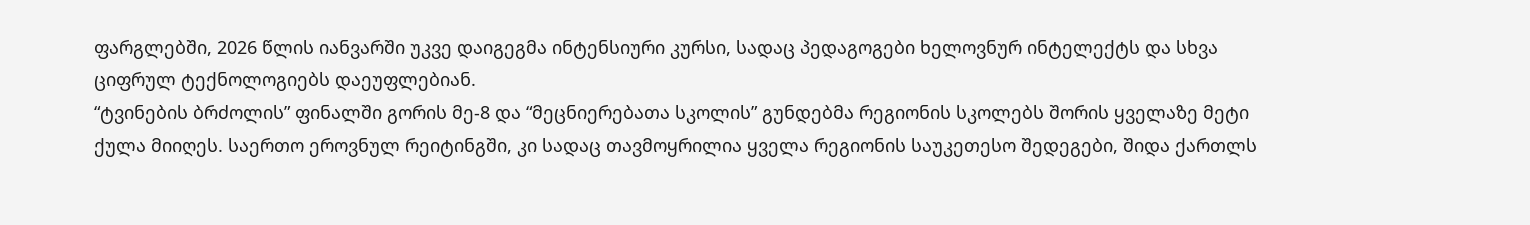ფარგლებში, 2026 წლის იანვარში უკვე დაიგეგმა ინტენსიური კურსი, სადაც პედაგოგები ხელოვნურ ინტელექტს და სხვა ციფრულ ტექნოლოგიებს დაეუფლებიან.
“ტვინების ბრძოლის” ფინალში გორის მე-8 და “მეცნიერებათა სკოლის” გუნდებმა რეგიონის სკოლებს შორის ყველაზე მეტი ქულა მიიღეს. საერთო ეროვნულ რეიტინგში, კი სადაც თავმოყრილია ყველა რეგიონის საუკეთესო შედეგები, შიდა ქართლს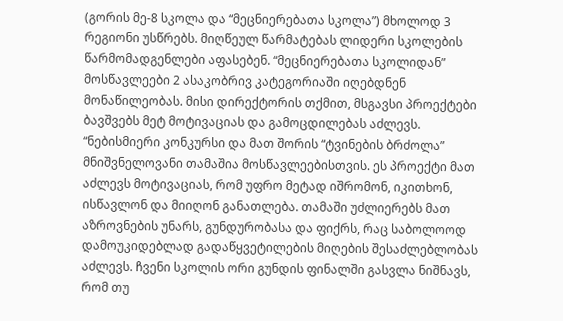(გორის მე-8 სკოლა და “მეცნიერებათა სკოლა”) მხოლოდ 3 რეგიონი უსწრებს. მიღწეულ წარმატებას ლიდერი სკოლების წარმომადგენლები აფასებენ. “მეცნიერებათა სკოლიდან” მოსწავლეები 2 ასაკობრივ კატეგორიაში იღებდნენ მონაწილეობას. მისი დირექტორის თქმით, მსგავსი პროექტები ბავშვებს მეტ მოტივაციას და გამოცდილებას აძლევს.
“ნებისმიერი კონკურსი და მათ შორის “ტვინების ბრძოლა” მნიშვნელოვანი თამაშია მოსწავლეებისთვის. ეს პროექტი მათ აძლევს მოტივაციას, რომ უფრო მეტად იშრომონ, იკითხონ, ისწავლონ და მიიღონ განათლება. თამაში უძლიერებს მათ აზროვნების უნარს, გუნდურობასა და ფიქრს, რაც საბოლოოდ დამოუკიდებლად გადაწყვეტილების მიღების შესაძლებლობას აძლევს. ჩვენი სკოლის ორი გუნდის ფინალში გასვლა ნიშნავს, რომ თუ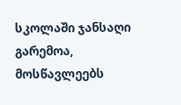სკოლაში ჯანსაღი გარემოა, მოსწავლეებს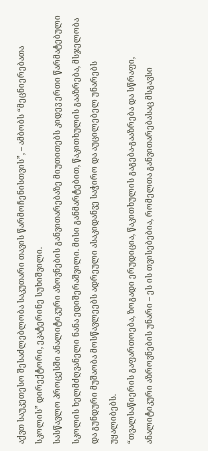აქვთ საუკეთესო შესაძლებლობა საკუთარი თავის წარმოჩენისთვის”, – ამბობს “მეცნიერებათა სკოლის” დირექტორი, ეკატერინე სუხიშვილი.
სასწავლო პროცესში ანალიტიკური აზოვნების განვითარებაზე მიუთითებს კიდევ ერთი წარმატებული სკოლის ხელმძღვანელი ნანა ედიშერაშვილი. მისი განმარტებით, წაკითხულის გააზრება, მსჯელობა და გუნდური მუშაობა მოსწავლეებს ადრეული ასაკიდანვე საჭირო და აუცილებელ უნარებს უყალიბებს.
“თვალსაწიერის გაფართოება, ზოგადი ერუდიცია, წაკითხულის გაგება-გააზრება და სწრაფი, ანალიტიკური აზროვნების უნარი – ეს ის თვისებებია, რომელთა განვითარებასაც მსგავსი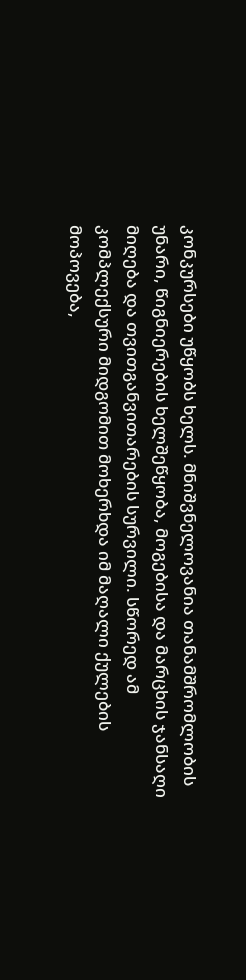კონკურსები უწყობს ხელს. მნიშვნელოვანია თანამშრომლობის უნარი, წიგნიერების ხელშეწყობა, მოგებისა და მარცხის ჯანსაღი მიღება და თვითგანვითარების სურვილი. სწორედ ამ კომპლექსური მიდგომით მოხერხდა იმ მაღალი ქულების მოპოვება,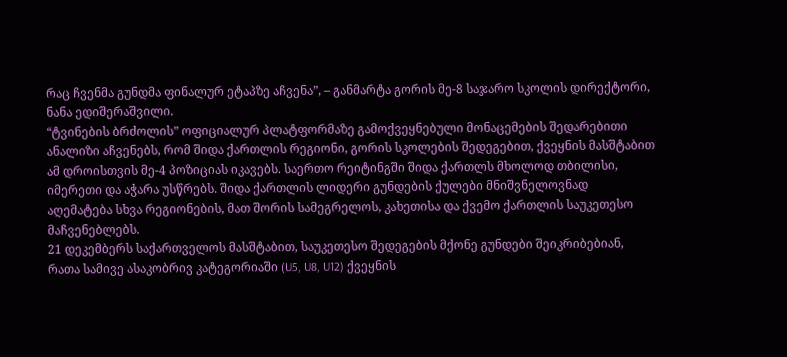რაც ჩვენმა გუნდმა ფინალურ ეტაპზე აჩვენა”, – განმარტა გორის მე-8 საჯარო სკოლის დირექტორი, ნანა ედიშერაშვილი.
“ტვინების ბრძოლის” ოფიციალურ პლატფორმაზე გამოქვეყნებული მონაცემების შედარებითი ანალიზი აჩვენებს, რომ შიდა ქართლის რეგიონი, გორის სკოლების შედეგებით, ქვეყნის მასშტაბით ამ დროისთვის მე-4 პოზიციას იკავებს. საერთო რეიტინგში შიდა ქართლს მხოლოდ თბილისი, იმერეთი და აჭარა უსწრებს. შიდა ქართლის ლიდერი გუნდების ქულები მნიშვნელოვნად აღემატება სხვა რეგიონების, მათ შორის სამეგრელოს, კახეთისა და ქვემო ქართლის საუკეთესო მაჩვენებლებს.
21 დეკემბერს საქართველოს მასშტაბით, საუკეთესო შედეგების მქონე გუნდები შეიკრიბებიან, რათა სამივე ასაკობრივ კატეგორიაში (U5, U8, U12) ქვეყნის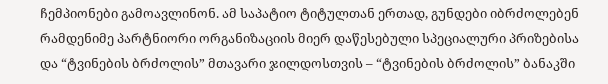ჩემპიონები გამოავლინონ. ამ საპატიო ტიტულთან ერთად, გუნდები იბრძოლებენ რამდენიმე პარტნიორი ორგანიზაციის მიერ დაწესებული სპეციალური პრიზებისა და “ტვინების ბრძოლის” მთავარი ჯილდოსთვის – “ტვინების ბრძოლის” ბანაკში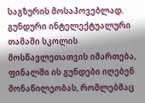საგზურის მოსაპოვებლად.
გუნდური ინტელექტუალური თამაში სკოლის მოსწავლეთათვის იმართება, ფინალში ის გუნდები იღებენ მონაწილეობას, რომლებმაც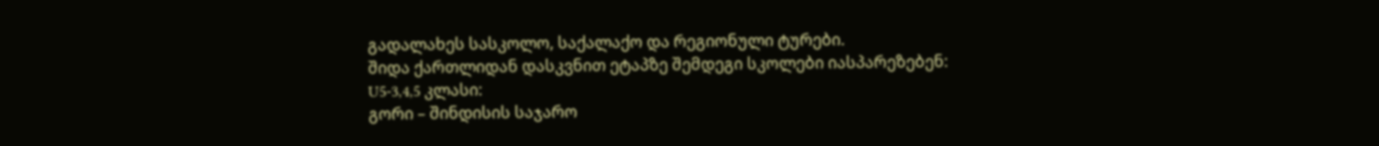გადალახეს სასკოლო, საქალაქო და რეგიონული ტურები.
შიდა ქართლიდან დასკვნით ეტაპზე შემდეგი სკოლები იასპარეზებენ:
U5-3,4,5 კლასი:
გორი – შინდისის საჯარო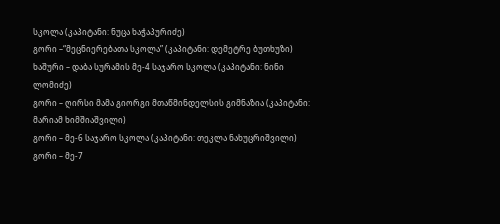სკოლა (კაპიტანი: ნუცა ხაჭაპურიძე)
გორი –“მეცნიერებათა სკოლა” (კაპიტანი: დემეტრე ბუთხუზი)
ხაშური – დაბა სურამის მე-4 საჯარო სკოლა (კაპიტანი: ნინი ლომიძე)
გორი – ღირსი მამა გიორგი მთაწმინდელსის გიმნაზია (კაპიტანი: მარიამ ხიმშიაშვილი)
გორი – მე-6 საჯარო სკოლა (კაპიტანი: თეკლა ნახუცრიშვილი)
გორი – მე-7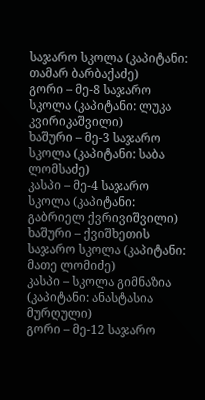საჯარო სკოლა (კაპიტანი: თამარ ბარბაქაძე)
გორი – მე-8 საჯარო სკოლა (კაპიტანი: ლუკა კვირიკაშვილი)
ხაშური – მე-3 საჯარო სკოლა (კაპიტანი: საბა ლომსაძე)
კასპი – მე-4 საჯარო სკოლა (კაპიტანი: გაბრიელ ქვრივიშვილი)
ხაშური – ქვიშხეთის საჯარო სკოლა (კაპიტანი: მათე ლომიძე)
კასპი – სკოლა გიმნაზია (კაპიტანი: ანასტასია მურღული)
გორი – მე-12 საჯარო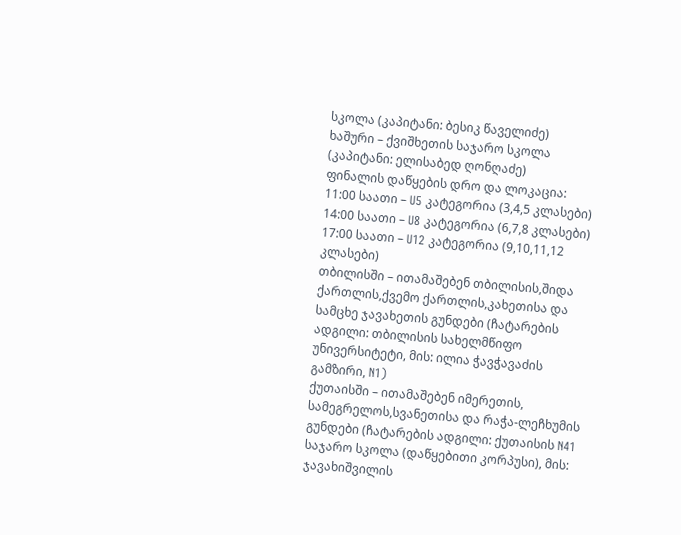სკოლა (კაპიტანი: ბესიკ წაველიძე)
ხაშური – ქვიშხეთის საჯარო სკოლა (კაპიტანი: ელისაბედ ღონღაძე)
ფინალის დაწყების დრო და ლოკაცია:
11:00 საათი – U5 კატეგორია (3,4,5 კლასები)
14:00 საათი – U8 კატეგორია (6,7,8 კლასები)
17:00 საათი – U12 კატეგორია (9,10,11,12 კლასები)
თბილისში – ითამაშებენ თბილისის,შიდა ქართლის,ქვემო ქართლის,კახეთისა და სამცხე ჯავახეთის გუნდები (ჩატარების ადგილი: თბილისის სახელმწიფო უნივერსიტეტი, მის: ილია ჭავჭავაძის გამზირი, N1)
ქუთაისში – ითამაშებენ იმერეთის, სამეგრელოს,სვანეთისა და რაჭა-ლეჩხუმის გუნდები (ჩატარების ადგილი: ქუთაისის N41 საჯარო სკოლა (დაწყებითი კორპუსი), მის: ჯავახიშვილის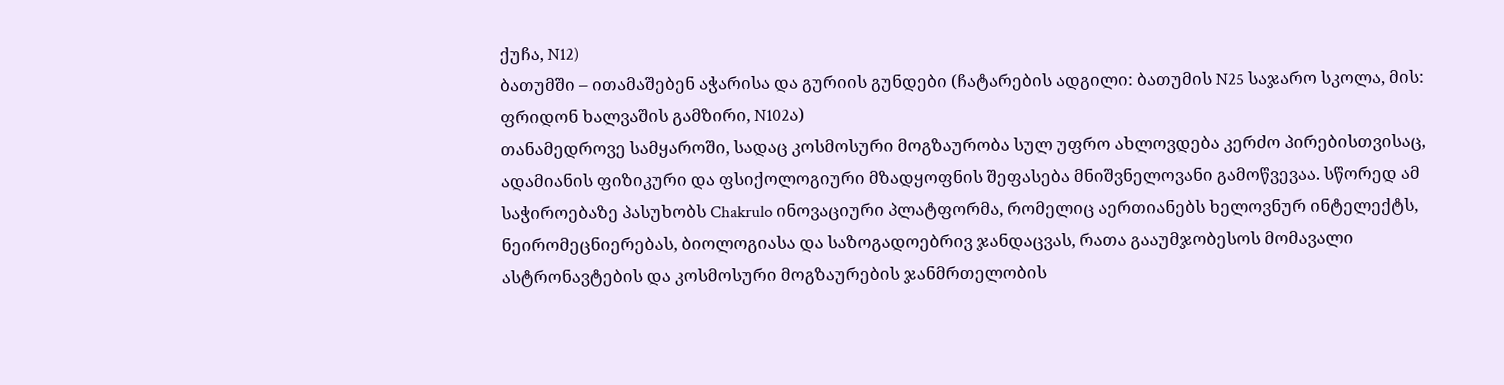ქუჩა, N12)
ბათუმში – ითამაშებენ აჭარისა და გურიის გუნდები (ჩატარების ადგილი: ბათუმის N25 საჯარო სკოლა, მის: ფრიდონ ხალვაშის გამზირი, N102ა)
თანამედროვე სამყაროში, სადაც კოსმოსური მოგზაურობა სულ უფრო ახლოვდება კერძო პირებისთვისაც, ადამიანის ფიზიკური და ფსიქოლოგიური მზადყოფნის შეფასება მნიშვნელოვანი გამოწვევაა. სწორედ ამ საჭიროებაზე პასუხობს Chakrulo ინოვაციური პლატფორმა, რომელიც აერთიანებს ხელოვნურ ინტელექტს, ნეირომეცნიერებას, ბიოლოგიასა და საზოგადოებრივ ჯანდაცვას, რათა გააუმჯობესოს მომავალი ასტრონავტების და კოსმოსური მოგზაურების ჯანმრთელობის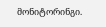მონიტორინგი.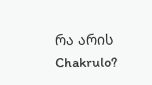რა არის Chakrulo?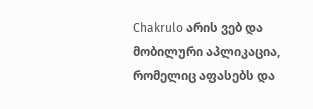Chakrulo არის ვებ და მობილური აპლიკაცია, რომელიც აფასებს და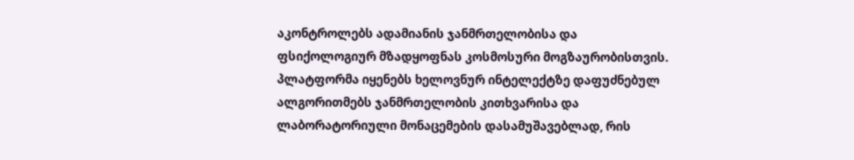აკონტროლებს ადამიანის ჯანმრთელობისა და ფსიქოლოგიურ მზადყოფნას კოსმოსური მოგზაურობისთვის. პლატფორმა იყენებს ხელოვნურ ინტელექტზე დაფუძნებულ ალგორითმებს ჯანმრთელობის კითხვარისა და ლაბორატორიული მონაცემების დასამუშავებლად, რის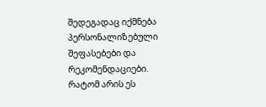შედეგადაც იქმნება პერსონალიზებული შეფასებები და რეკომენდაციები.
რატომ არის ეს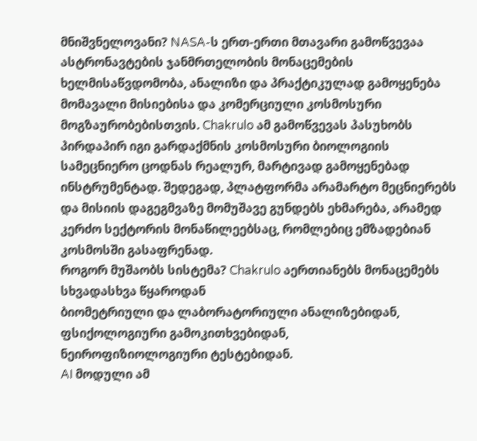მნიშვნელოვანი? NASA-ს ერთ-ერთი მთავარი გამოწვევაა ასტრონავტების ჯანმრთელობის მონაცემების ხელმისაწვდომობა, ანალიზი და პრაქტიკულად გამოყენება მომავალი მისიებისა და კომერციული კოსმოსური მოგზაურობებისთვის. Chakrulo ამ გამოწვევას პასუხობს პირდაპირ იგი გარდაქმნის კოსმოსური ბიოლოგიის სამეცნიერო ცოდნას რეალურ, მარტივად გამოყენებად ინსტრუმენტად. შედეგად, პლატფორმა არამარტო მეცნიერებს და მისიის დაგეგმვაზე მომუშავე გუნდებს ეხმარება, არამედ კერძო სექტორის მონაწილეებსაც, რომლებიც ემზადებიან კოსმოსში გასაფრენად.
როგორ მუშაობს სისტემა? Chakrulo აერთიანებს მონაცემებს სხვადასხვა წყაროდან
ბიომეტრიული და ლაბორატორიული ანალიზებიდან,
ფსიქოლოგიური გამოკითხვებიდან,
ნეიროფიზიოლოგიური ტესტებიდან.
AI მოდული ამ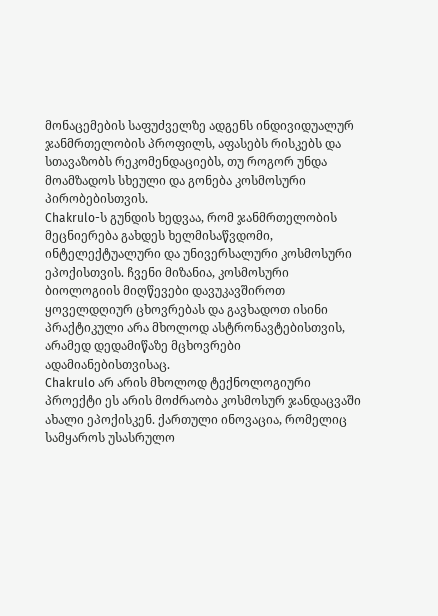მონაცემების საფუძველზე ადგენს ინდივიდუალურ ჯანმრთელობის პროფილს, აფასებს რისკებს და სთავაზობს რეკომენდაციებს, თუ როგორ უნდა მოამზადოს სხეული და გონება კოსმოსური პირობებისთვის.
Chakrulo-ს გუნდის ხედვაა, რომ ჯანმრთელობის მეცნიერება გახდეს ხელმისაწვდომი, ინტელექტუალური და უნივერსალური კოსმოსური ეპოქისთვის. ჩვენი მიზანია, კოსმოსური ბიოლოგიის მიღწევები დავუკავშიროთ ყოველდღიურ ცხოვრებას და გავხადოთ ისინი პრაქტიკული არა მხოლოდ ასტრონავტებისთვის, არამედ დედამიწაზე მცხოვრები ადამიანებისთვისაც.
Chakrulo არ არის მხოლოდ ტექნოლოგიური პროექტი ეს არის მოძრაობა კოსმოსურ ჯანდაცვაში ახალი ეპოქისკენ. ქართული ინოვაცია, რომელიც სამყაროს უსასრულო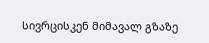სივრცისკენ მიმავალ გზაზე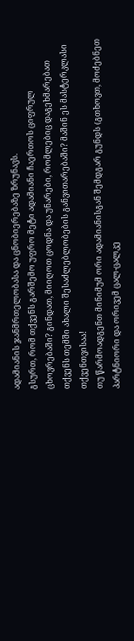ადამიანის ჯანმრთელობასა და ცნობიერებაზე ზრუნავს.
გსურთ, რომ თქვენს გარშემო უფრო მეტი ადამიანი ჩაერთოს ციფრულ ცხოვრებაში? გინდათ, მიიღოთ ცოდნა და უნარები, რომლებიც დაგეხმარებათ თქვენს თემში ახალი შესაძლებლობების განვითარებაში? მაშინ ეს მასტერკლასი თქვენთვისაა!
თუ წარმოადგენთ მინიმუმ ორი ადამიანისგან შემდგარ გუნდს (გთხოვთ, მოძებნეთ პარტნიორი და ორივემ ცალ-ცალკე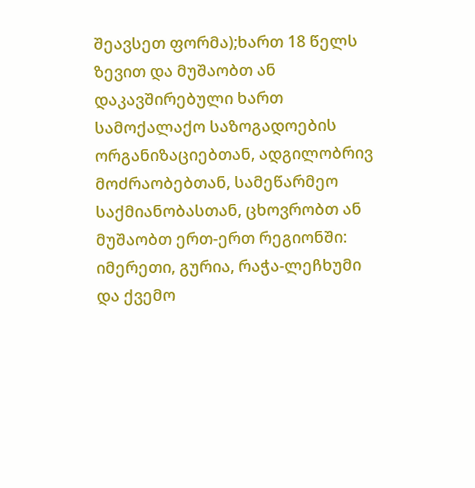შეავსეთ ფორმა);ხართ 18 წელს ზევით და მუშაობთ ან დაკავშირებული ხართ სამოქალაქო საზოგადოების ორგანიზაციებთან, ადგილობრივ მოძრაობებთან, სამეწარმეო საქმიანობასთან, ცხოვრობთ ან მუშაობთ ერთ-ერთ რეგიონში: იმერეთი, გურია, რაჭა-ლეჩხუმი და ქვემო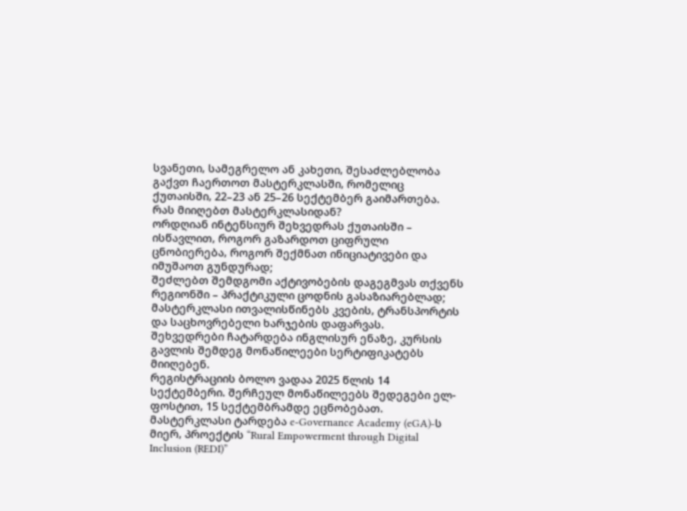სვანეთი, სამეგრელო ან კახეთი, შესაძლებლობა გაქვთ ჩაერთოთ მასტერკლასში, რომელიც ქუთაისში, 22–23 ან 25–26 სექტემბერ გაიმართება.
რას მიიღებთ მასტერკლასიდან?
ორდღიან ინტენსიურ შეხვედრას ქუთაისში – ისწავლით, როგორ გაზარდოთ ციფრული ცნობიერება, როგორ შექმნათ ინიციატივები და იმუშაოთ გუნდურად;
შეძლებთ შემდგომი აქტივობების დაგეგმვას თქვენს რეგიონში – პრაქტიკული ცოდნის გასაზიარებლად;
მასტერკლასი ითვალისწინებს კვების, ტრანსპორტის და საცხოვრებელი ხარჯების დაფარვას.
შეხვედრები ჩატარდება ინგლისურ ენაზე, კურსის გავლის შემდეგ მონაწილეები სერტიფიკატებს მიიღებენ.
რეგისტრაციის ბოლო ვადაა 2025 წლის 14 სექტემბერი. შერჩეულ მონაწილეებს შედეგები ელ-ფოსტით, 15 სექტემბრამდე ეცნობებათ.
მასტერკლასი ტარდება e-Governance Academy (eGA)-ს მიერ, პროექტის “Rural Empowerment through Digital Inclusion (REDI)”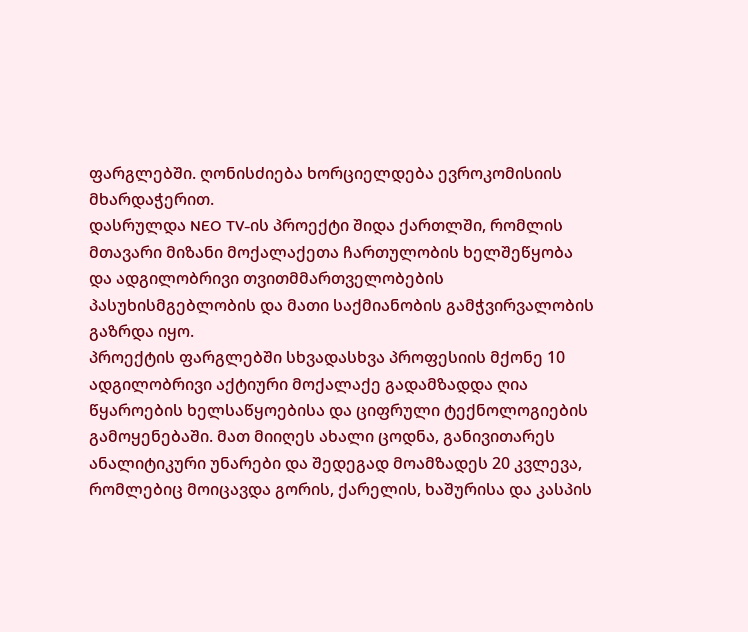ფარგლებში. ღონისძიება ხორციელდება ევროკომისიის მხარდაჭერით.
დასრულდა NEO TV-ის პროექტი შიდა ქართლში, რომლის მთავარი მიზანი მოქალაქეთა ჩართულობის ხელშეწყობა და ადგილობრივი თვითმმართველობების პასუხისმგებლობის და მათი საქმიანობის გამჭვირვალობის გაზრდა იყო.
პროექტის ფარგლებში სხვადასხვა პროფესიის მქონე 10 ადგილობრივი აქტიური მოქალაქე გადამზადდა ღია წყაროების ხელსაწყოებისა და ციფრული ტექნოლოგიების გამოყენებაში. მათ მიიღეს ახალი ცოდნა, განივითარეს ანალიტიკური უნარები და შედეგად მოამზადეს 20 კვლევა, რომლებიც მოიცავდა გორის, ქარელის, ხაშურისა და კასპის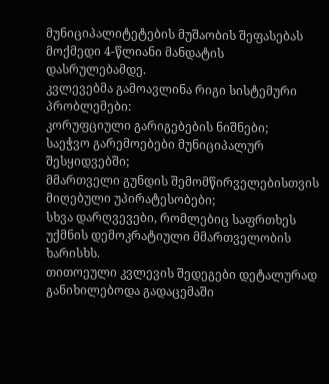მუნიციპალიტეტების მუშაობის შეფასებას მოქმედი 4-წლიანი მანდატის დასრულებამდე.
კვლევებმა გამოავლინა რიგი სისტემური პრობლემები:
კორუფციული გარიგებების ნიშნები;
საეჭვო გარემოებები მუნიციპალურ შესყიდვებში;
მმართველი გუნდის შემომწირველებისთვის მიღებული უპირატესობები;
სხვა დარღვევები, რომლებიც საფრთხეს უქმნის დემოკრატიული მმართველობის ხარისხს.
თითოეული კვლევის შედეგები დეტალურად განიხილებოდა გადაცემაში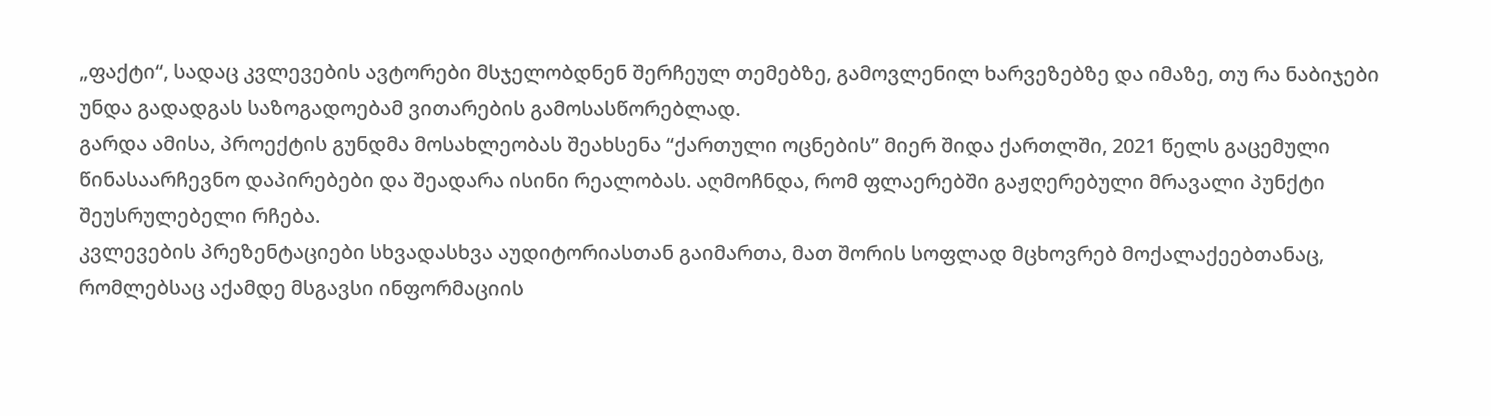„ფაქტი“, სადაც კვლევების ავტორები მსჯელობდნენ შერჩეულ თემებზე, გამოვლენილ ხარვეზებზე და იმაზე, თუ რა ნაბიჯები უნდა გადადგას საზოგადოებამ ვითარების გამოსასწორებლად.
გარდა ამისა, პროექტის გუნდმა მოსახლეობას შეახსენა “ქართული ოცნების” მიერ შიდა ქართლში, 2021 წელს გაცემული წინასაარჩევნო დაპირებები და შეადარა ისინი რეალობას. აღმოჩნდა, რომ ფლაერებში გაჟღერებული მრავალი პუნქტი შეუსრულებელი რჩება.
კვლევების პრეზენტაციები სხვადასხვა აუდიტორიასთან გაიმართა, მათ შორის სოფლად მცხოვრებ მოქალაქეებთანაც, რომლებსაც აქამდე მსგავსი ინფორმაციის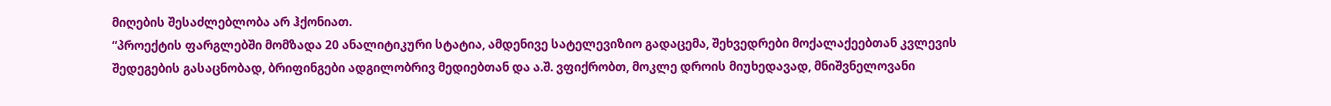მიღების შესაძლებლობა არ ჰქონიათ.
“პროექტის ფარგლებში მომზადა 20 ანალიტიკური სტატია, ამდენივე სატელევიზიო გადაცემა, შეხვედრები მოქალაქეებთან კვლევის შედეგების გასაცნობად, ბრიფინგები ადგილობრივ მედიებთან და ა.შ. ვფიქრობთ, მოკლე დროის მიუხედავად, მნიშვნელოვანი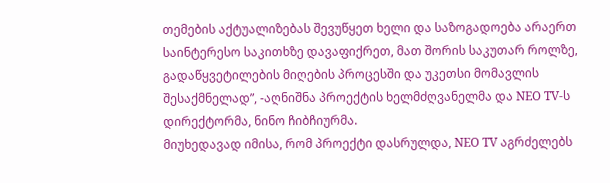თემების აქტუალიზებას შევუწყეთ ხელი და საზოგადოება არაერთ საინტერესო საკითხზე დავაფიქრეთ, მათ შორის საკუთარ როლზე, გადაწყვეტილების მიღების პროცესში და უკეთსი მომავლის შესაქმნელად”, -აღნიშნა პროექტის ხელმძღვანელმა და NEO TV-ს დირექტორმა, ნინო ჩიბჩიურმა.
მიუხედავად იმისა, რომ პროექტი დასრულდა, NEO TV აგრძელებს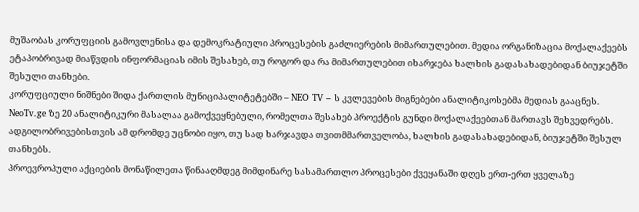მუშაობას კორუფციის გამოვლენისა და დემოკრატიული პროცესების გაძლიერების მიმართულებით. მედია ორგანიზაცია მოქალაქეებს ეტაპობრივად მიაწვდის ინფორმაციას იმის შესახებ, თუ როგორ და რა მიმართულებით იხარჯება ხალხის გადასახადებიდან ბიუჯეტში შესული თანხები.
კორუფციული ნიშნები შიდა ქართლის მუნიციპალიტეტებში – NEO TV – ს კვლევების მიგნებები ანალიტიკოსებმა მედიას გააცნეს. NeoTv.ge ზე 20 ანალიტიკური მასალაა გამოქვეყნებული, რომელთა შესახებ პროექტის გუნდი მოქალაქეებთან მართავს შეხვედრებს. ადგილობრივებისთვის ამ დრომდე უცნობი იყო, თუ სად ხარჯავდა თვითმმართველობა, ხალხის გადასახადებიდან, ბიუჯეტში შესულ თანხებს.
პროევროპული აქციების მონაწილეთა წინააღმდეგ მიმდინარე სასამართლო პროცესები ქვეყანაში დღეს ერთ-ერთ ყველაზე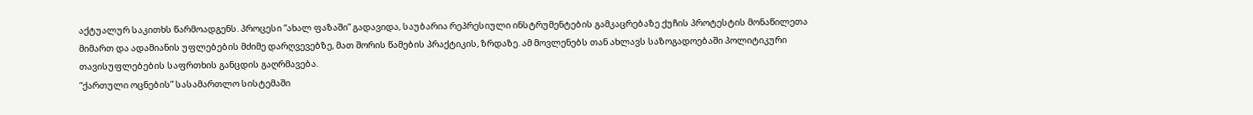აქტუალურ საკითხს წარმოადგენს. პროცესი “ახალ ფაზაში” გადავიდა, საუბარია რეპრესიული ინსტრუმენტების გამკაცრებაზე ქუჩის პროტესტის მონაწილეთა მიმართ და ადამიანის უფლებების მძიმე დარღვევებზე, მათ შორის წამების პრაქტიკის, ზრდაზე. ამ მოვლენებს თან ახლავს საზოგადოებაში პოლიტიკური თავისუფლებების საფრთხის განცდის გაღრმავება.
“ქართული ოცნების” სასამართლო სისტემაში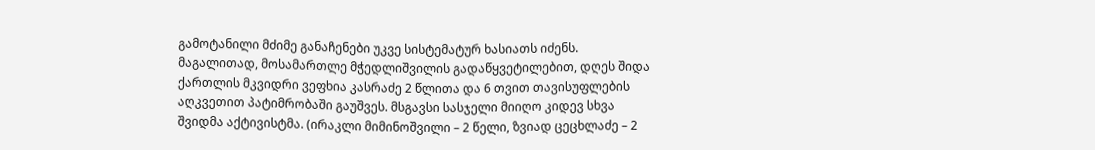გამოტანილი მძიმე განაჩენები უკვე სისტემატურ ხასიათს იძენს. მაგალითად, მოსამართლე მჭედლიშვილის გადაწყვეტილებით, დღეს შიდა ქართლის მკვიდრი ვეფხია კასრაძე 2 წლითა და 6 თვით თავისუფლების აღკვეთით პატიმრობაში გაუშვეს. მსგავსი სასჯელი მიიღო კიდევ სხვა შვიდმა აქტივისტმა. (ირაკლი მიმინოშვილი – 2 წელი, ზვიად ცეცხლაძე – 2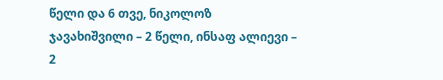წელი და 6 თვე, ნიკოლოზ ჯავახიშვილი – 2 წელი, ინსაფ ალიევი – 2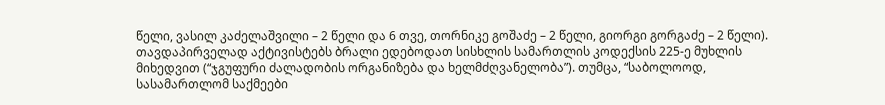წელი, ვასილ კაძელაშვილი – 2 წელი და 6 თვე, თორნიკე გოშაძე – 2 წელი, გიორგი გორგაძე – 2 წელი).
თავდაპირველად აქტივისტებს ბრალი ედებოდათ სისხლის სამართლის კოდექსის 225-ე მუხლის მიხედვით (“ჯგუფური ძალადობის ორგანიზება და ხელმძღვანელობა”). თუმცა, “საბოლოოდ, სასამართლომ საქმეები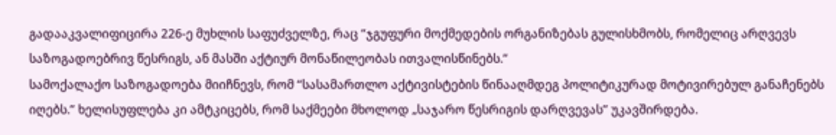გადააკვალიფიცირა 226-ე მუხლის საფუძველზე, რაც “ჯგუფური მოქმედების ორგანიზებას გულისხმობს, რომელიც არღვევს საზოგადოებრივ წესრიგს, ან მასში აქტიურ მონაწილეობას ითვალისწინებს.”
სამოქალაქო საზოგადოება მიიჩნევს, რომ “სასამართლო აქტივისტების წინააღმდეგ პოლიტიკურად მოტივირებულ განაჩენებს იღებს.” ხელისუფლება კი ამტკიცებს, რომ საქმეები მხოლოდ „საჯარო წესრიგის დარღვევას” უკავშირდება.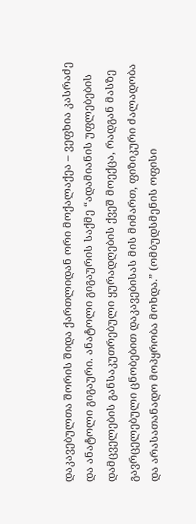დაკავებულთა შორის შიდა ქართლიდან ორი მოქალაქეა – ვეფხია კასრაძე და ანატოლი გიგაური. ანატოლი გიგაურის საქმე “ადამიანის უფლებების დამცველების განსაკუთრებული ყურადღების ქვეშ მოექცა, რადგან მასზე გავრცელებული ცნობებით დაკავებისას მის მიმართ, ფიზიკური ძალადობა და არასათანადო მოპყრობა მოხდა.” (ომბუდსმენის ოფისი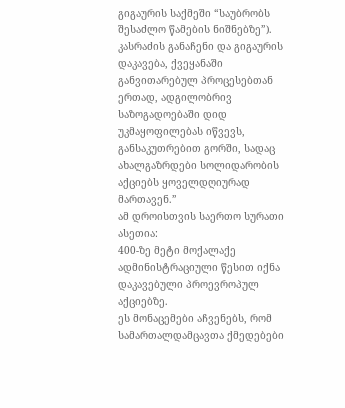გიგაურის საქმეში “საუბრობს შესაძლო წამების ნიშნებზე”).
კასრაძის განაჩენი და გიგაურის დაკავება, ქვეყანაში განვითარებულ პროცესებთან ერთად, ადგილობრივ საზოგადოებაში დიდ უკმაყოფილებას იწვევს, განსაკუთრებით გორში, სადაც ახალგაზრდები სოლიდარობის აქციებს ყოველდღიურად მართავენ.”
ამ დროისთვის საერთო სურათი ასეთია:
400-ზე მეტი მოქალაქე ადმინისტრაციული წესით იქნა დაკავებული პროევროპულ აქციებზე.
ეს მონაცემები აჩვენებს, რომ სამართალდამცავთა ქმედებები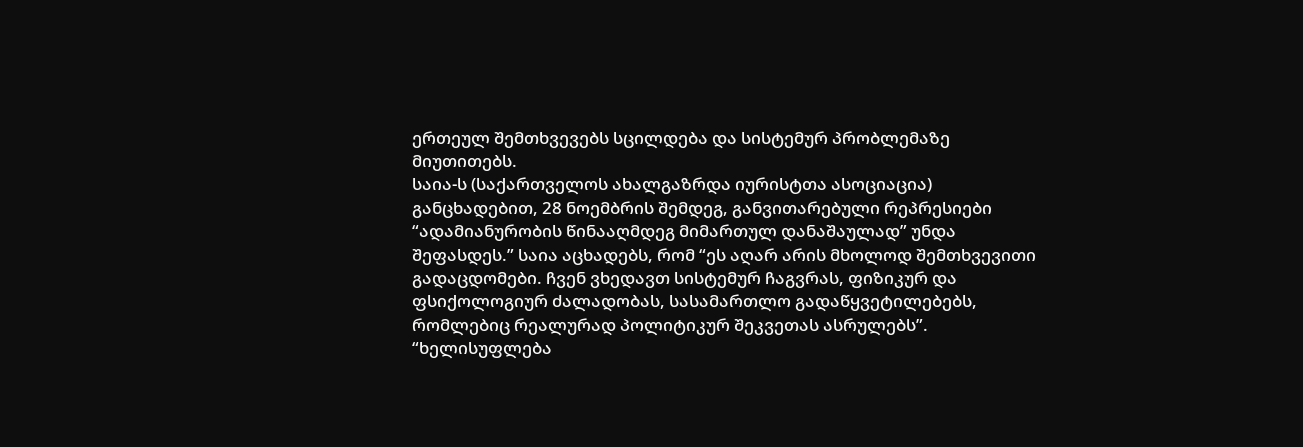ერთეულ შემთხვევებს სცილდება და სისტემურ პრობლემაზე მიუთითებს.
საია-ს (საქართველოს ახალგაზრდა იურისტთა ასოციაცია) განცხადებით, 28 ნოემბრის შემდეგ, განვითარებული რეპრესიები “ადამიანურობის წინააღმდეგ მიმართულ დანაშაულად” უნდა შეფასდეს.” საია აცხადებს, რომ “ეს აღარ არის მხოლოდ შემთხვევითი გადაცდომები. ჩვენ ვხედავთ სისტემურ ჩაგვრას, ფიზიკურ და ფსიქოლოგიურ ძალადობას, სასამართლო გადაწყვეტილებებს, რომლებიც რეალურად პოლიტიკურ შეკვეთას ასრულებს”.
“ხელისუფლება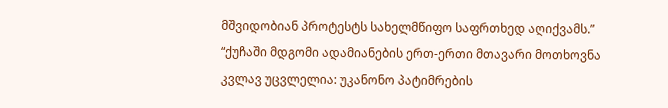მშვიდობიან პროტესტს სახელმწიფო საფრთხედ აღიქვამს.”
“ქუჩაში მდგომი ადამიანების ერთ-ერთი მთავარი მოთხოვნა კვლავ უცვლელია: უკანონო პატიმრების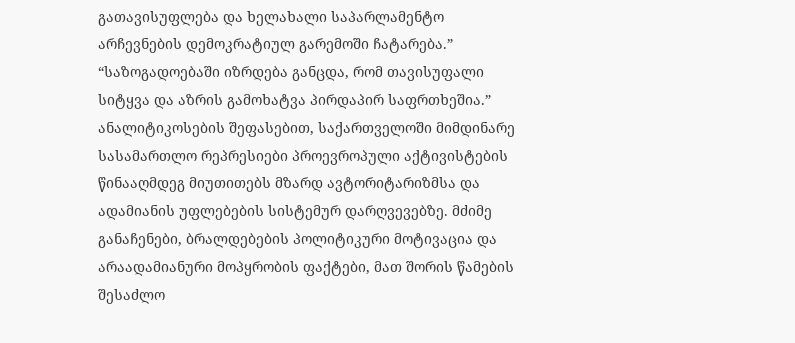გათავისუფლება და ხელახალი საპარლამენტო არჩევნების დემოკრატიულ გარემოში ჩატარება.”
“საზოგადოებაში იზრდება განცდა, რომ თავისუფალი სიტყვა და აზრის გამოხატვა პირდაპირ საფრთხეშია.”
ანალიტიკოსების შეფასებით, საქართველოში მიმდინარე სასამართლო რეპრესიები პროევროპული აქტივისტების წინააღმდეგ მიუთითებს მზარდ ავტორიტარიზმსა და ადამიანის უფლებების სისტემურ დარღვევებზე. მძიმე განაჩენები, ბრალდებების პოლიტიკური მოტივაცია და არაადამიანური მოპყრობის ფაქტები, მათ შორის წამების შესაძლო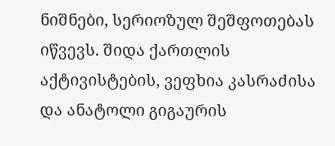ნიშნები, სერიოზულ შეშფოთებას იწვევს. შიდა ქართლის აქტივისტების, ვეფხია კასრაძისა და ანატოლი გიგაურის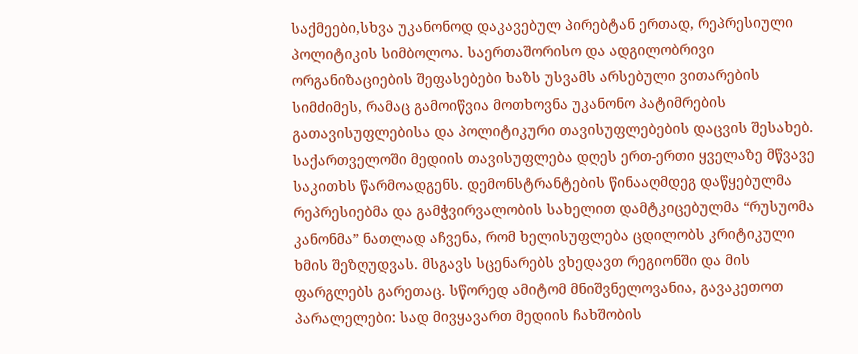საქმეები,სხვა უკანონოდ დაკავებულ პირებტან ერთად, რეპრესიული პოლიტიკის სიმბოლოა. საერთაშორისო და ადგილობრივი ორგანიზაციების შეფასებები ხაზს უსვამს არსებული ვითარების სიმძიმეს, რამაც გამოიწვია მოთხოვნა უკანონო პატიმრების გათავისუფლებისა და პოლიტიკური თავისუფლებების დაცვის შესახებ.
საქართველოში მედიის თავისუფლება დღეს ერთ-ერთი ყველაზე მწვავე საკითხს წარმოადგენს. დემონსტრანტების წინააღმდეგ დაწყებულმა რეპრესიებმა და გამჭვირვალობის სახელით დამტკიცებულმა “რუსუომა კანონმა” ნათლად აჩვენა, რომ ხელისუფლება ცდილობს კრიტიკული ხმის შეზღუდვას. მსგავს სცენარებს ვხედავთ რეგიონში და მის ფარგლებს გარეთაც. სწორედ ამიტომ მნიშვნელოვანია, გავაკეთოთ პარალელები: სად მივყავართ მედიის ჩახშობის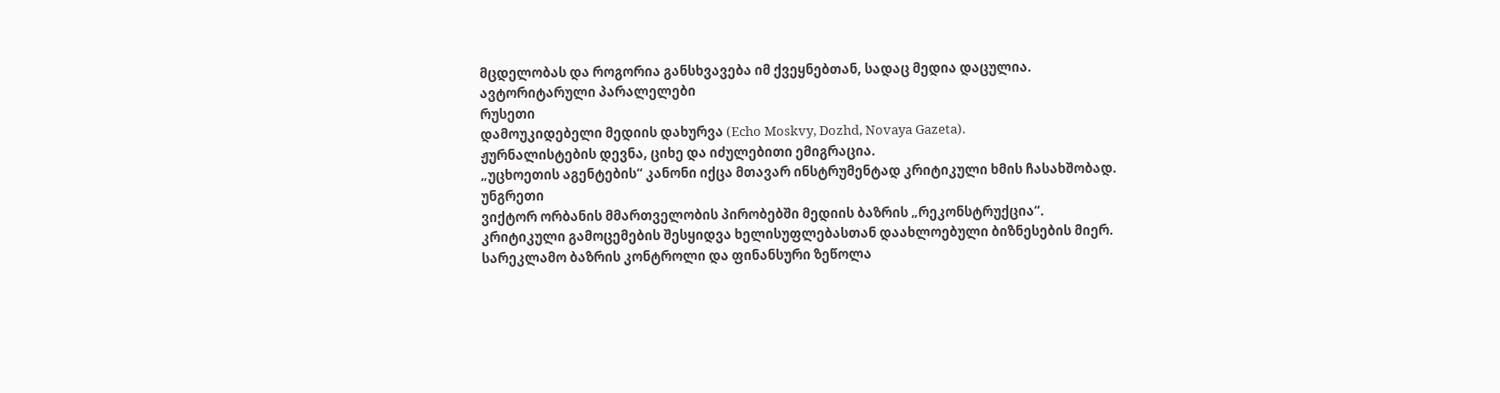მცდელობას და როგორია განსხვავება იმ ქვეყნებთან, სადაც მედია დაცულია.
ავტორიტარული პარალელები
რუსეთი
დამოუკიდებელი მედიის დახურვა (Echo Moskvy, Dozhd, Novaya Gazeta).
ჟურნალისტების დევნა, ციხე და იძულებითი ემიგრაცია.
„უცხოეთის აგენტების“ კანონი იქცა მთავარ ინსტრუმენტად კრიტიკული ხმის ჩასახშობად.
უნგრეთი
ვიქტორ ორბანის მმართველობის პირობებში მედიის ბაზრის „რეკონსტრუქცია“.
კრიტიკული გამოცემების შესყიდვა ხელისუფლებასთან დაახლოებული ბიზნესების მიერ.
სარეკლამო ბაზრის კონტროლი და ფინანსური ზეწოლა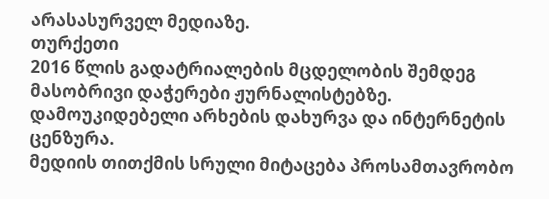არასასურველ მედიაზე.
თურქეთი
2016 წლის გადატრიალების მცდელობის შემდეგ მასობრივი დაჭერები ჟურნალისტებზე.
დამოუკიდებელი არხების დახურვა და ინტერნეტის ცენზურა.
მედიის თითქმის სრული მიტაცება პროსამთავრობო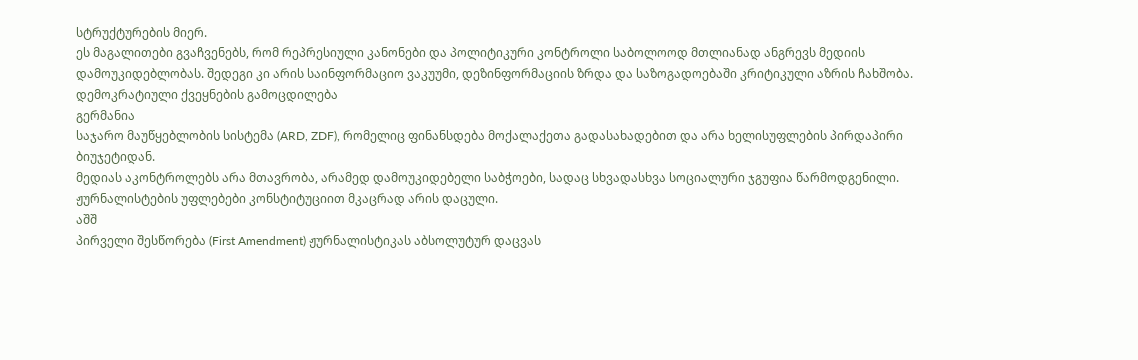სტრუქტურების მიერ.
ეს მაგალითები გვაჩვენებს, რომ რეპრესიული კანონები და პოლიტიკური კონტროლი საბოლოოდ მთლიანად ანგრევს მედიის დამოუკიდებლობას. შედეგი კი არის საინფორმაციო ვაკუუმი, დეზინფორმაციის ზრდა და საზოგადოებაში კრიტიკული აზრის ჩახშობა.
დემოკრატიული ქვეყნების გამოცდილება
გერმანია
საჯარო მაუწყებლობის სისტემა (ARD, ZDF), რომელიც ფინანსდება მოქალაქეთა გადასახადებით და არა ხელისუფლების პირდაპირი ბიუჯეტიდან.
მედიას აკონტროლებს არა მთავრობა, არამედ დამოუკიდებელი საბჭოები, სადაც სხვადასხვა სოციალური ჯგუფია წარმოდგენილი.
ჟურნალისტების უფლებები კონსტიტუციით მკაცრად არის დაცული.
აშშ
პირველი შესწორება (First Amendment) ჟურნალისტიკას აბსოლუტურ დაცვას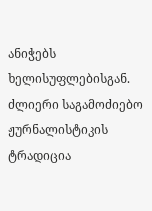ანიჭებს ხელისუფლებისგან.
ძლიერი საგამოძიებო ჟურნალისტიკის ტრადიცია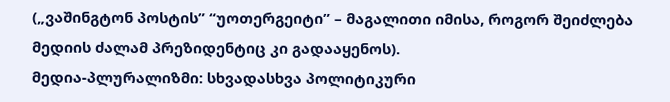(„ვაშინგტონ პოსტის” “უოთერგეიტი” – მაგალითი იმისა, როგორ შეიძლება მედიის ძალამ პრეზიდენტიც კი გადააყენოს).
მედია-პლურალიზმი: სხვადასხვა პოლიტიკური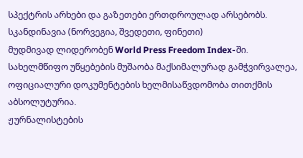სპექტრის არხები და გაზეთები ერთდროულად არსებობს.
სკანდინავია (ნორვეგია, შვედეთი, ფინეთი)
მუდმივად ლიდერობენ World Press Freedom Index-ში.
სახელმწიფო უწყებების მუშაობა მაქსიმალურად გამჭვირვალეა, ოფიციალური დოკუმენტების ხელმისაწვდომობა თითქმის აბსოლუტურია.
ჟურნალისტების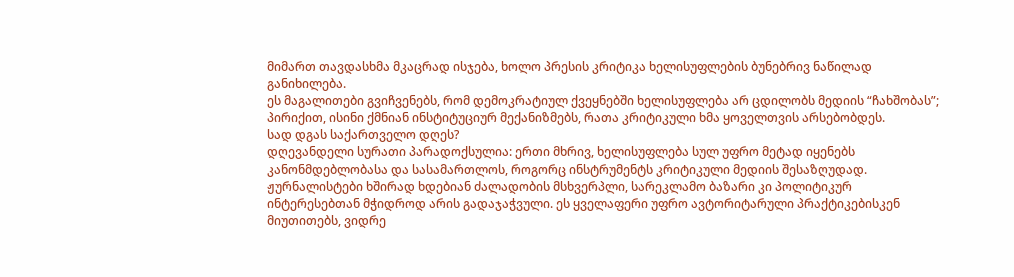მიმართ თავდასხმა მკაცრად ისჯება, ხოლო პრესის კრიტიკა ხელისუფლების ბუნებრივ ნაწილად განიხილება.
ეს მაგალითები გვიჩვენებს, რომ დემოკრატიულ ქვეყნებში ხელისუფლება არ ცდილობს მედიის “ჩახშობას”; პირიქით, ისინი ქმნიან ინსტიტუციურ მექანიზმებს, რათა კრიტიკული ხმა ყოველთვის არსებობდეს.
სად დგას საქართველო დღეს?
დღევანდელი სურათი პარადოქსულია: ერთი მხრივ, ხელისუფლება სულ უფრო მეტად იყენებს კანონმდებლობასა და სასამართლოს, როგორც ინსტრუმენტს კრიტიკული მედიის შესაზღუდად. ჟურნალისტები ხშირად ხდებიან ძალადობის მსხვერპლი, სარეკლამო ბაზარი კი პოლიტიკურ ინტერესებთან მჭიდროდ არის გადაჯაჭვული. ეს ყველაფერი უფრო ავტორიტარული პრაქტიკებისკენ მიუთითებს, ვიდრე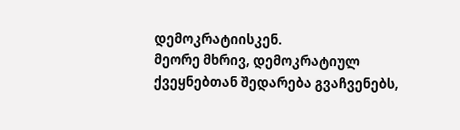დემოკრატიისკენ.
მეორე მხრივ, დემოკრატიულ ქვეყნებთან შედარება გვაჩვენებს,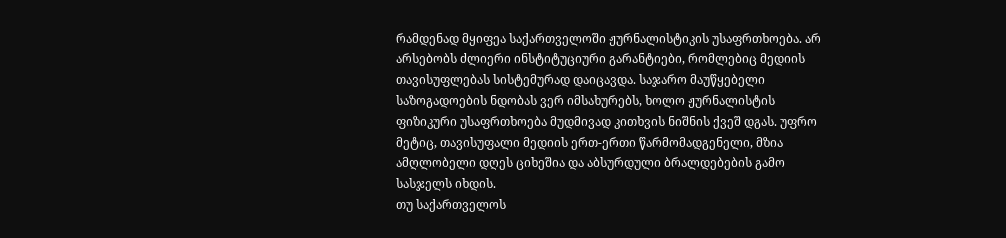რამდენად მყიფეა საქართველოში ჟურნალისტიკის უსაფრთხოება. არ არსებობს ძლიერი ინსტიტუციური გარანტიები, რომლებიც მედიის თავისუფლებას სისტემურად დაიცავდა. საჯარო მაუწყებელი საზოგადოების ნდობას ვერ იმსახურებს, ხოლო ჟურნალისტის ფიზიკური უსაფრთხოება მუდმივად კითხვის ნიშნის ქვეშ დგას. უფრო მეტიც, თავისუფალი მედიის ერთ-ერთი წარმომადგენელი, მზია ამღლობელი დღეს ციხეშია და აბსურდული ბრალდებების გამო სასჯელს იხდის.
თუ საქართველოს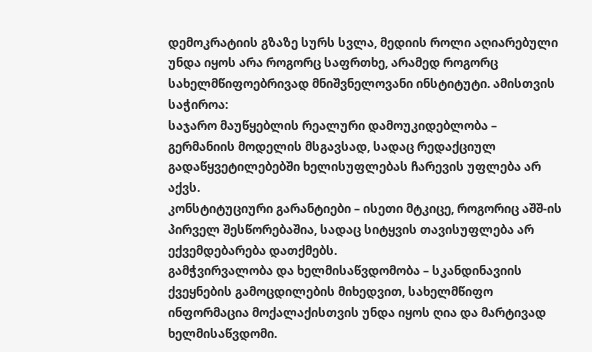დემოკრატიის გზაზე სურს სვლა, მედიის როლი აღიარებული უნდა იყოს არა როგორც საფრთხე, არამედ როგორც სახელმწიფოებრივად მნიშვნელოვანი ინსტიტუტი. ამისთვის საჭიროა:
საჯარო მაუწყებლის რეალური დამოუკიდებლობა – გერმანიის მოდელის მსგავსად, სადაც რედაქციულ გადაწყვეტილებებში ხელისუფლებას ჩარევის უფლება არ აქვს.
კონსტიტუციური გარანტიები – ისეთი მტკიცე, როგორიც აშშ-ის პირველ შესწორებაშია, სადაც სიტყვის თავისუფლება არ ექვემდებარება დათქმებს.
გამჭვირვალობა და ხელმისაწვდომობა – სკანდინავიის ქვეყნების გამოცდილების მიხედვით, სახელმწიფო ინფორმაცია მოქალაქისთვის უნდა იყოს ღია და მარტივად ხელმისაწვდომი.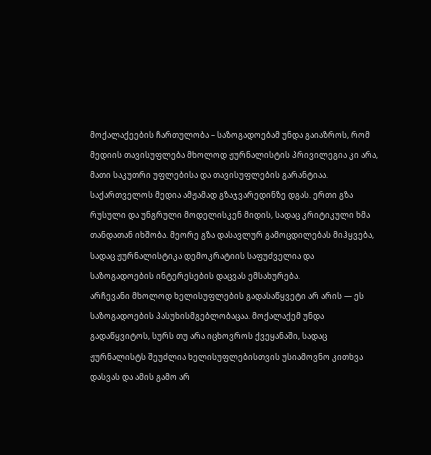მოქალაქეების ჩართულობა – საზოგადოებამ უნდა გაიაზროს, რომ მედიის თავისუფლება მხოლოდ ჟურნალისტის პრივილეგია კი არა, მათი საკუთრი უფლებისა და თავისუფლების გარანტიაა.
საქართველოს მედია ამჟამად გზაჯვარედინზე დგას. ერთი გზა რუსული და უნგრული მოდელისკენ მიდის, სადაც კრიტიკული ხმა თანდათან იხშობა. მეორე გზა დასავლურ გამოცდილებას მიჰყვება, სადაც ჟურნალისტიკა დემოკრატიის საფუძველია და საზოგადოების ინტერესების დაცვას ემსახურება.
არჩევანი მხოლოდ ხელისუფლების გადასაწყვეტი არ არის — ეს საზოგადოების პასუხისმგებლობაცაა. მოქალაქემ უნდა გადაწყვიტოს, სურს თუ არა იცხოვროს ქვეყანაში, სადაც ჟურნალისტს შეუძლია ხელისუფლებისთვის უსიამოვნო კითხვა დასვას და ამის გამო არ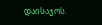დაისაჯოს.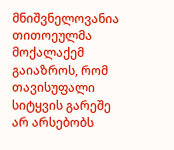მნიშვნელოვანია თითოეულმა მოქალაქემ გაიაზროს, რომ თავისუფალი სიტყვის გარეშე არ არსებობს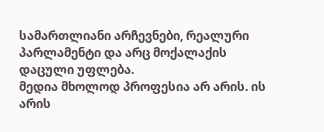სამართლიანი არჩევნები, რეალური პარლამენტი და არც მოქალაქის დაცული უფლება.
მედია მხოლოდ პროფესია არ არის. ის არის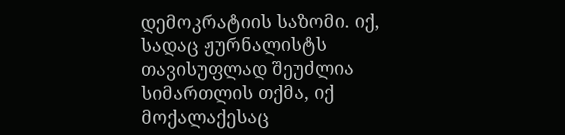დემოკრატიის საზომი. იქ, სადაც ჟურნალისტს თავისუფლად შეუძლია სიმართლის თქმა, იქ მოქალაქესაც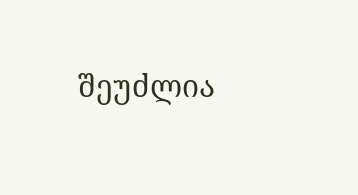შეუძლია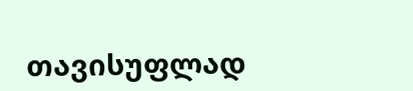თავისუფლად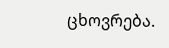ცხოვრება.